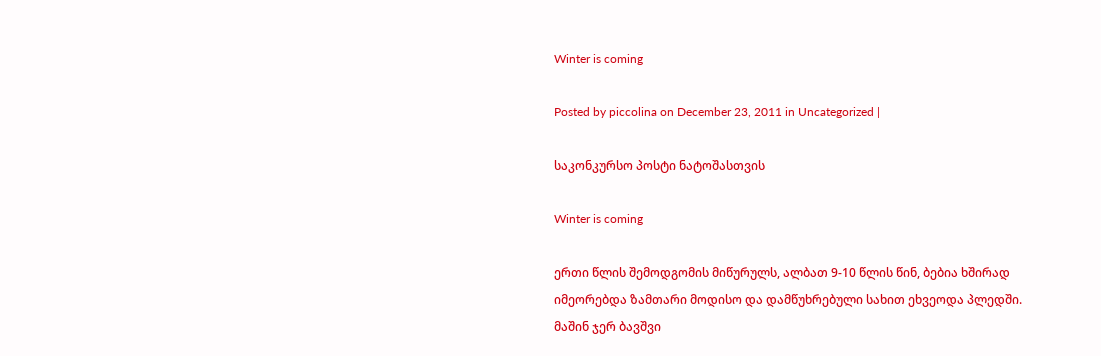Winter is coming

Posted by piccolina on December 23, 2011 in Uncategorized |

საკონკურსო პოსტი ნატოშასთვის

Winter is coming

ერთი წლის შემოდგომის მიწურულს, ალბათ 9-10 წლის წინ, ბებია ხშირად იმეორებდა ზამთარი მოდისო და დამწუხრებული სახით ეხვეოდა პლედში. მაშინ ჯერ ბავშვი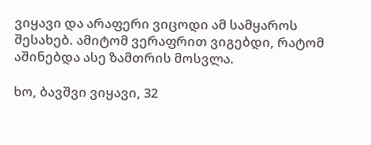ვიყავი და არაფერი ვიცოდი ამ სამყაროს შესახებ. ამიტომ ვერაფრით ვიგებდი, რატომ აშინებდა ასე ზამთრის მოსვლა.

ხო, ბავშვი ვიყავი, 32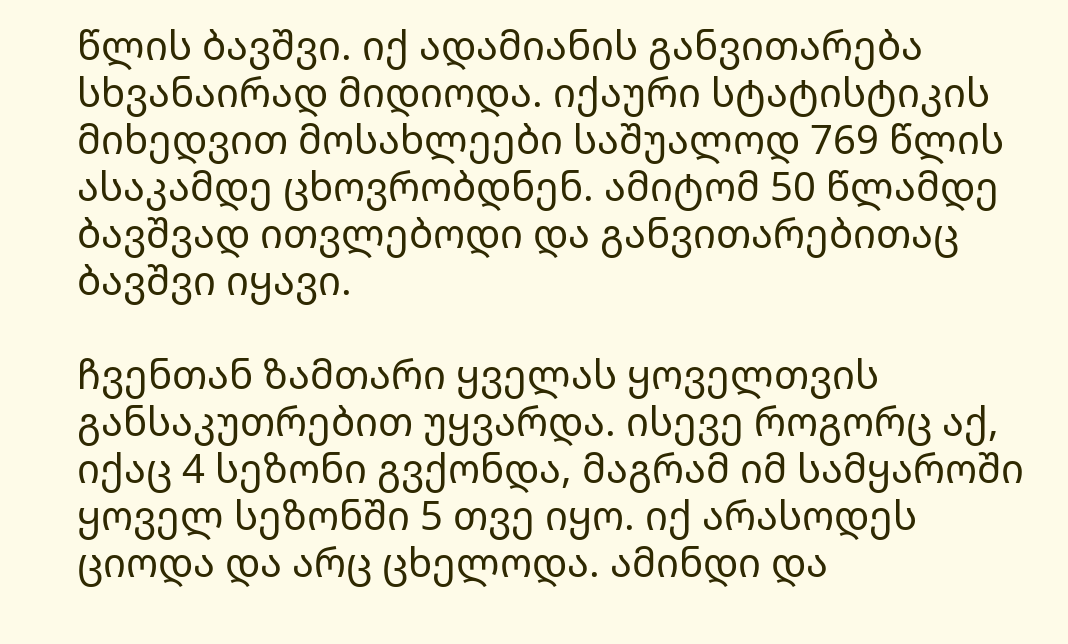წლის ბავშვი. იქ ადამიანის განვითარება სხვანაირად მიდიოდა. იქაური სტატისტიკის მიხედვით მოსახლეები საშუალოდ 769 წლის ასაკამდე ცხოვრობდნენ. ამიტომ 50 წლამდე ბავშვად ითვლებოდი და განვითარებითაც ბავშვი იყავი.

ჩვენთან ზამთარი ყველას ყოველთვის განსაკუთრებით უყვარდა. ისევე როგორც აქ, იქაც 4 სეზონი გვქონდა, მაგრამ იმ სამყაროში ყოველ სეზონში 5 თვე იყო. იქ არასოდეს ციოდა და არც ცხელოდა. ამინდი და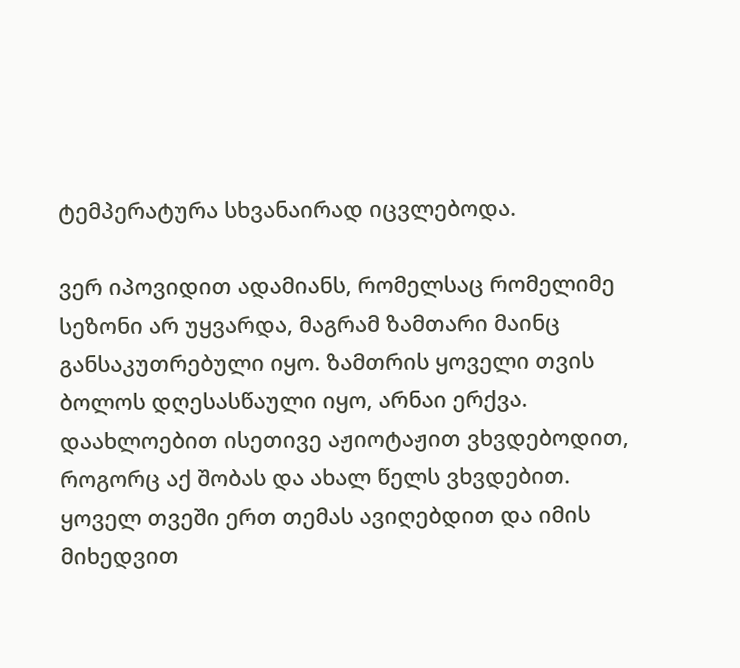ტემპერატურა სხვანაირად იცვლებოდა.

ვერ იპოვიდით ადამიანს, რომელსაც რომელიმე სეზონი არ უყვარდა, მაგრამ ზამთარი მაინც განსაკუთრებული იყო. ზამთრის ყოველი თვის ბოლოს დღესასწაული იყო, არნაი ერქვა. დაახლოებით ისეთივე აჟიოტაჟით ვხვდებოდით, როგორც აქ შობას და ახალ წელს ვხვდებით. ყოველ თვეში ერთ თემას ავიღებდით და იმის მიხედვით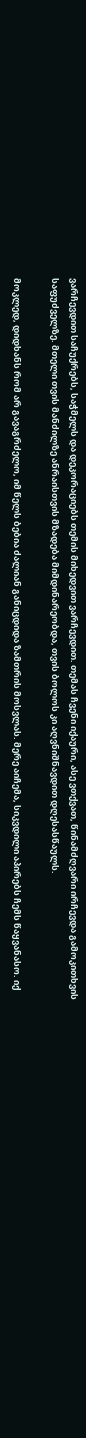ვარჩევდით საჩუქრებს, საჭმელს და დეკორაციებს თემის მიხედვით ვარჩევდით. თემას ჩვენი იქაური, ასე ვთქვათ, წინამძღვარი ირჩევდა გამოკითხვის საფუძველზე. მთელი თვის მანძილზე ანრაისთვის მზადება მიმდინარეობდა, თვის ბოლოს კი აღვნიშნავდით დღესასწაულს.

მოკლედ, დიდხანს რომ არ გავაგრძელო, იმ წელს ბებია ძალიან განიცდიდა ზამთრის მოსვლას. მერე აიჩემა, სიკვდილი აპირებს ჩემს წაყვანასო. იქ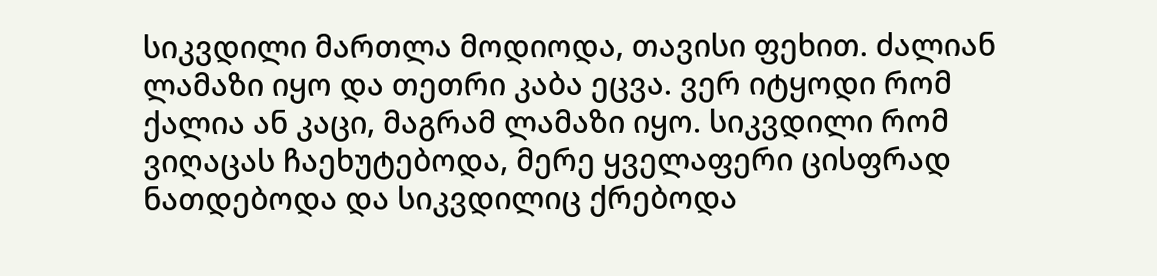სიკვდილი მართლა მოდიოდა, თავისი ფეხით. ძალიან ლამაზი იყო და თეთრი კაბა ეცვა. ვერ იტყოდი რომ ქალია ან კაცი, მაგრამ ლამაზი იყო. სიკვდილი რომ ვიღაცას ჩაეხუტებოდა, მერე ყველაფერი ცისფრად ნათდებოდა და სიკვდილიც ქრებოდა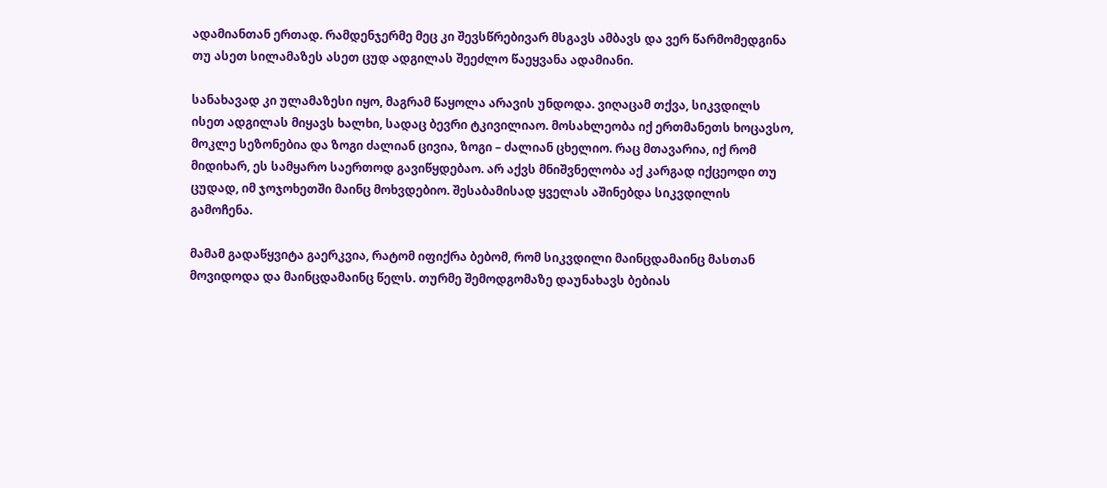ადამიანთან ერთად. რამდენჯერმე მეც კი შევსწრებივარ მსგავს ამბავს და ვერ წარმომედგინა თუ ასეთ სილამაზეს ასეთ ცუდ ადგილას შეეძლო წაეყვანა ადამიანი.

სანახავად კი ულამაზესი იყო, მაგრამ წაყოლა არავის უნდოდა. ვიღაცამ თქვა, სიკვდილს ისეთ ადგილას მიყავს ხალხი, სადაც ბევრი ტკივილიაო. მოსახლეობა იქ ერთმანეთს ხოცავსო, მოკლე სეზონებია და ზოგი ძალიან ცივია, ზოგი – ძალიან ცხელიო. რაც მთავარია, იქ რომ მიდიხარ, ეს სამყარო საერთოდ გავიწყდებაო. არ აქვს მნიშვნელობა აქ კარგად იქცეოდი თუ ცუდად, იმ ჯოჯოხეთში მაინც მოხვდებიო. შესაბამისად ყველას აშინებდა სიკვდილის გამოჩენა.

მამამ გადაწყვიტა გაერკვია, რატომ იფიქრა ბებომ, რომ სიკვდილი მაინცდამაინც მასთან მოვიდოდა და მაინცდამაინც წელს. თურმე შემოდგომაზე დაუნახავს ბებიას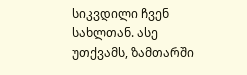სიკვდილი ჩვენ სახლთან. ასე უთქვამს, ზამთარში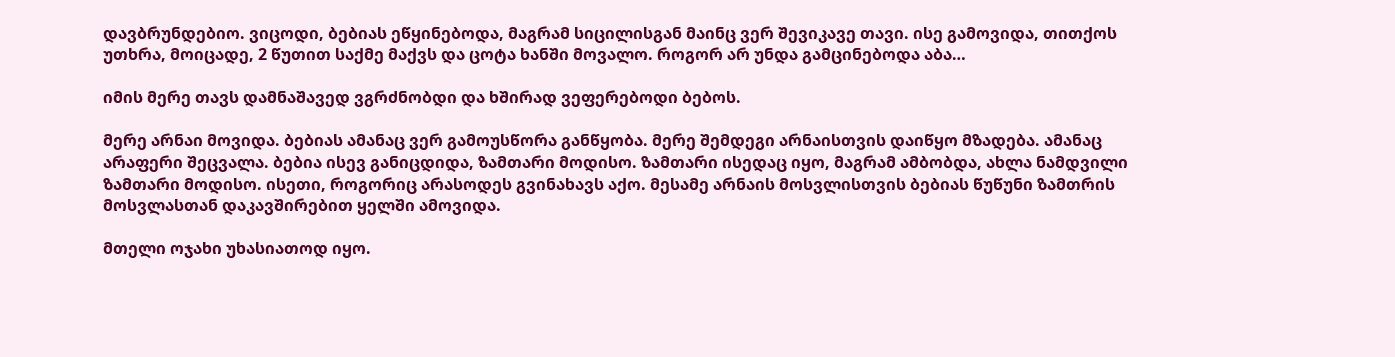დავბრუნდებიო. ვიცოდი, ბებიას ეწყინებოდა, მაგრამ სიცილისგან მაინც ვერ შევიკავე თავი. ისე გამოვიდა, თითქოს უთხრა, მოიცადე, 2 წუთით საქმე მაქვს და ცოტა ხანში მოვალო. როგორ არ უნდა გამცინებოდა აბა…

იმის მერე თავს დამნაშავედ ვგრძნობდი და ხშირად ვეფერებოდი ბებოს.

მერე არნაი მოვიდა. ბებიას ამანაც ვერ გამოუსწორა განწყობა. მერე შემდეგი არნაისთვის დაიწყო მზადება. ამანაც არაფერი შეცვალა. ბებია ისევ განიცდიდა, ზამთარი მოდისო. ზამთარი ისედაც იყო, მაგრამ ამბობდა, ახლა ნამდვილი ზამთარი მოდისო. ისეთი, როგორიც არასოდეს გვინახავს აქო. მესამე არნაის მოსვლისთვის ბებიას წუწუნი ზამთრის მოსვლასთან დაკავშირებით ყელში ამოვიდა.

მთელი ოჯახი უხასიათოდ იყო.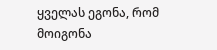ყველას ეგონა, რომ მოიგონა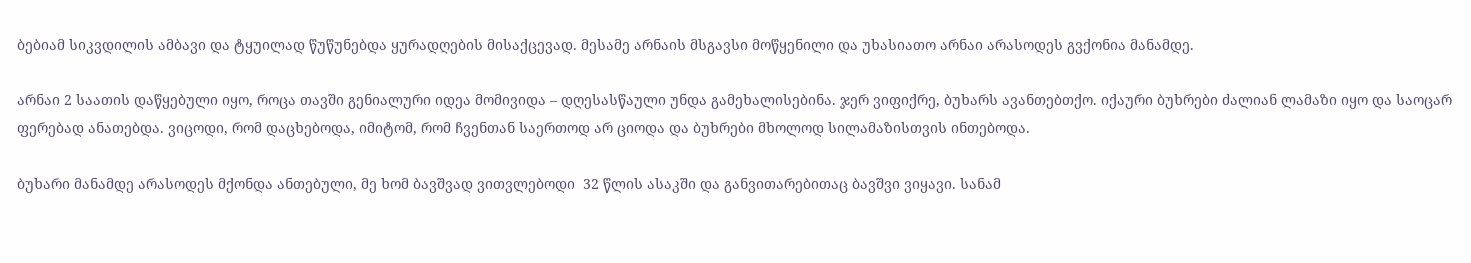ბებიამ სიკვდილის ამბავი და ტყუილად წუწუნებდა ყურადღების მისაქცევად. მესამე არნაის მსგავსი მოწყენილი და უხასიათო არნაი არასოდეს გვქონია მანამდე.

არნაი 2 საათის დაწყებული იყო, როცა თავში გენიალური იდეა მომივიდა – დღესასწაული უნდა გამეხალისებინა. ჯერ ვიფიქრე, ბუხარს ავანთებთქო. იქაური ბუხრები ძალიან ლამაზი იყო და საოცარ ფერებად ანათებდა. ვიცოდი, რომ დაცხებოდა, იმიტომ, რომ ჩვენთან საერთოდ არ ციოდა და ბუხრები მხოლოდ სილამაზისთვის ინთებოდა.

ბუხარი მანამდე არასოდეს მქონდა ანთებული, მე ხომ ბავშვად ვითვლებოდი  32 წლის ასაკში და განვითარებითაც ბავშვი ვიყავი. სანამ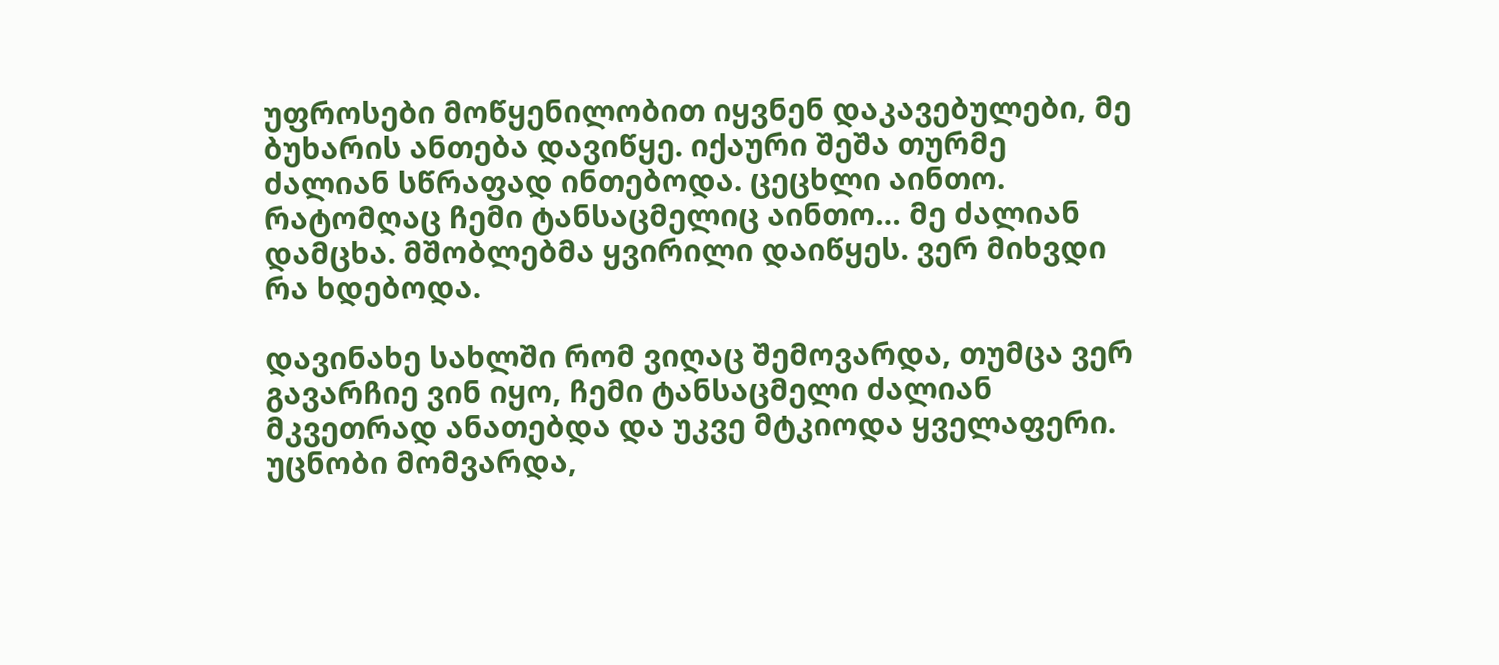უფროსები მოწყენილობით იყვნენ დაკავებულები, მე ბუხარის ანთება დავიწყე. იქაური შეშა თურმე ძალიან სწრაფად ინთებოდა. ცეცხლი აინთო. რატომღაც ჩემი ტანსაცმელიც აინთო… მე ძალიან დამცხა. მშობლებმა ყვირილი დაიწყეს. ვერ მიხვდი რა ხდებოდა.

დავინახე სახლში რომ ვიღაც შემოვარდა, თუმცა ვერ გავარჩიე ვინ იყო, ჩემი ტანსაცმელი ძალიან მკვეთრად ანათებდა და უკვე მტკიოდა ყველაფერი. უცნობი მომვარდა,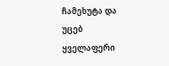ჩამეხუტა და უცებ ყველაფერი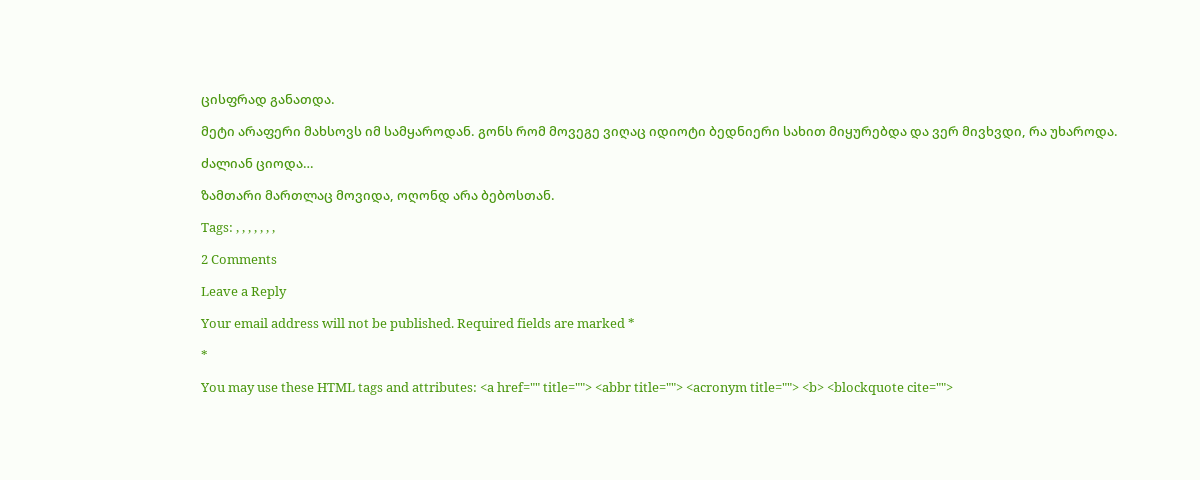ცისფრად განათდა.

მეტი არაფერი მახსოვს იმ სამყაროდან. გონს რომ მოვეგე ვიღაც იდიოტი ბედნიერი სახით მიყურებდა და ვერ მივხვდი, რა უხაროდა.

ძალიან ციოდა…

ზამთარი მართლაც მოვიდა, ოღონდ არა ბებოსთან.

Tags: , , , , , , ,

2 Comments

Leave a Reply

Your email address will not be published. Required fields are marked *

*

You may use these HTML tags and attributes: <a href="" title=""> <abbr title=""> <acronym title=""> <b> <blockquote cite="">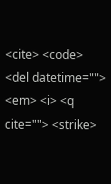<cite> <code> <del datetime=""> <em> <i> <q cite=""> <strike>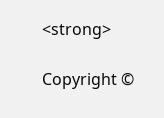<strong>

Copyright ©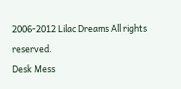2006-2012 Lilac Dreams All rights reserved.
Desk Mess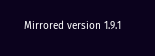Mirrored version 1.9.1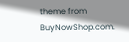theme from BuyNowShop.com.